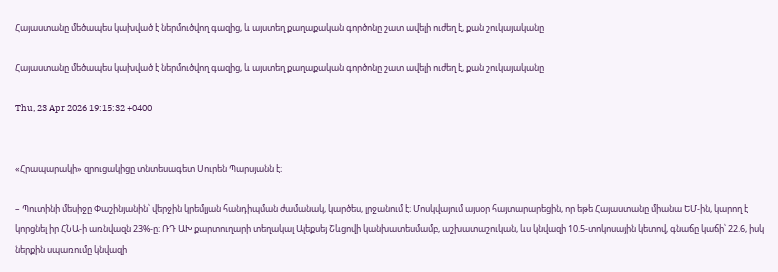Հայաստանը մեծապես կախված է ներմուծվող գազից, և այստեղ քաղաքական գործոնը շատ ավելի ուժեղ է, քան շուկայականը

Հայաստանը մեծապես կախված է ներմուծվող գազից, և այստեղ քաղաքական գործոնը շատ ավելի ուժեղ է, քան շուկայականը

Thu, 23 Apr 2026 19:15:32 +0400


«Հրապարակի» զրուցակիցը տնտեսագետ Սուրեն Պարսյանն է։

– Պուտինի մեսիջը Փաշինյանին՝ վերջին կրեմլյան հանդիպման ժամանակ, կարծես, լրջանում է։ Մոսկվայում այսօր հայտարարեցին, որ եթե Հայաստանը միանա ԵՄ-ին, կարող է կորցնել իր ՀՆԱ-ի առնվազն 23%-ը։ ՌԴ ԱԽ քարտուղարի տեղակալ Ալեքսեյ Շևցովի կանխատեսմամբ, աշխատաշուկան, ևս կնվազի 10.5-տոկոսային կետով, գնաճը կաճի՝ 22.6, իսկ ներքին սպառումը կնվազի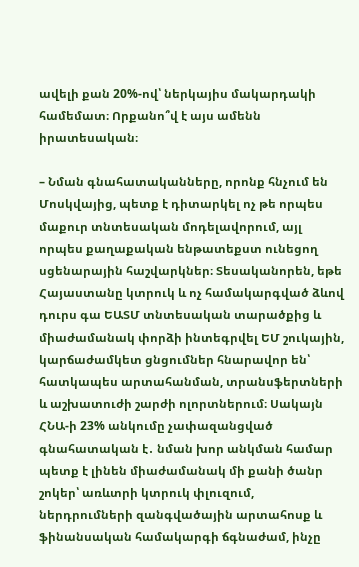ավելի քան 20%-ով՝ ներկայիս մակարդակի համեմատ։ Որքանո՞վ է այս ամենն իրատեսական։

– Նման գնահատականները, որոնք հնչում են Մոսկվայից, պետք է դիտարկել ոչ թե որպես մաքուր տնտեսական մոդելավորում, այլ որպես քաղաքական ենթատեքստ ունեցող սցենարային հաշվարկներ։ Տեսականորեն, եթե Հայաստանը կտրուկ և ոչ համակարգված ձևով դուրս գա ԵԱՏՄ տնտեսական տարածքից և միաժամանակ փորձի ինտեգրվել ԵՄ շուկային, կարճաժամկետ ցնցումներ հնարավոր են՝ հատկապես արտահանման, տրանսֆերտների և աշխատուժի շարժի ոլորտներում։ Սակայն ՀՆԱ-ի 23% անկումը չափազանցված գնահատական է․ նման խոր անկման համար պետք է լինեն միաժամանակ մի քանի ծանր շոկեր՝ առևտրի կտրուկ փլուզում, ներդրումների զանգվածային արտահոսք և ֆինանսական համակարգի ճգնաժամ, ինչը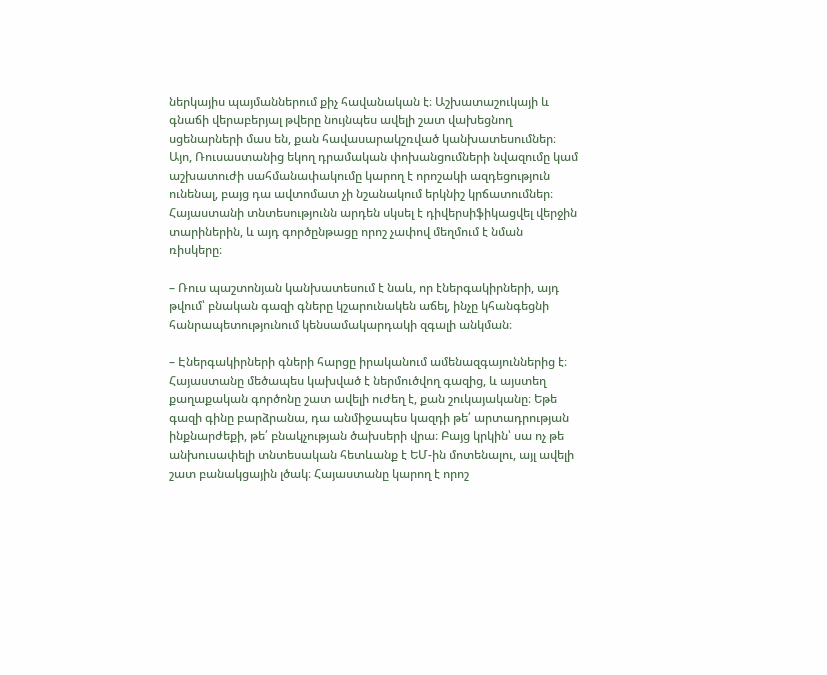ներկայիս պայմաններում քիչ հավանական է։ Աշխատաշուկայի և գնաճի վերաբերյալ թվերը նույնպես ավելի շատ վախեցնող սցենարների մաս են, քան հավասարակշռված կանխատեսումներ։ Այո, Ռուսաստանից եկող դրամական փոխանցումների նվազումը կամ աշխատուժի սահմանափակումը կարող է որոշակի ազդեցություն ունենալ, բայց դա ավտոմատ չի նշանակում երկնիշ կրճատումներ։ Հայաստանի տնտեսությունն արդեն սկսել է դիվերսիֆիկացվել վերջին տարիներին, և այդ գործընթացը որոշ չափով մեղմում է նման ռիսկերը։

– Ռուս պաշտոնյան կանխատեսում է նաև, որ էներգակիրների, այդ թվում՝ բնական գազի գները կշարունակեն աճել, ինչը կհանգեցնի հանրապետությունում կենսամակարդակի զգալի անկման։

– Էներգակիրների գների հարցը իրականում ամենազգայուններից է։ Հայաստանը մեծապես կախված է ներմուծվող գազից, և այստեղ քաղաքական գործոնը շատ ավելի ուժեղ է, քան շուկայականը։ Եթե գազի գինը բարձրանա, դա անմիջապես կազդի թե՛ արտադրության ինքնարժեքի, թե՛ բնակչության ծախսերի վրա։ Բայց կրկին՝ սա ոչ թե անխուսափելի տնտեսական հետևանք է ԵՄ-ին մոտենալու, այլ ավելի շատ բանակցային լծակ։ Հայաստանը կարող է որոշ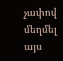չափով մեղմել այս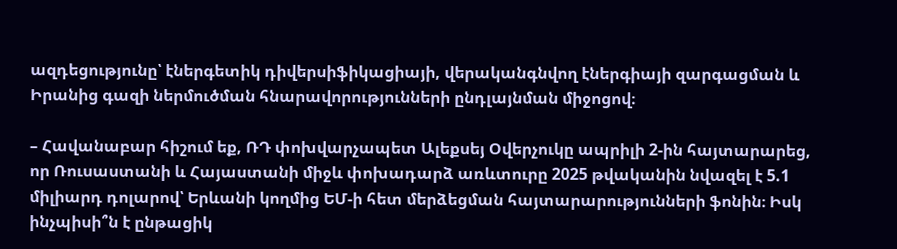ազդեցությունը՝ էներգետիկ դիվերսիֆիկացիայի, վերականգնվող էներգիայի զարգացման և Իրանից գազի ներմուծման հնարավորությունների ընդլայնման միջոցով։

– Հավանաբար հիշում եք, ՌԴ փոխվարչապետ Ալեքսեյ Օվերչուկը ապրիլի 2-ին հայտարարեց, որ Ռուսաստանի և Հայաստանի միջև փոխադարձ առևտուրը 2025 թվականին նվազել է 5.1 միլիարդ դոլարով՝ Երևանի կողմից ԵՄ-ի հետ մերձեցման հայտարարությունների ֆոնին։ Իսկ ինչպիսի՞ն է ընթացիկ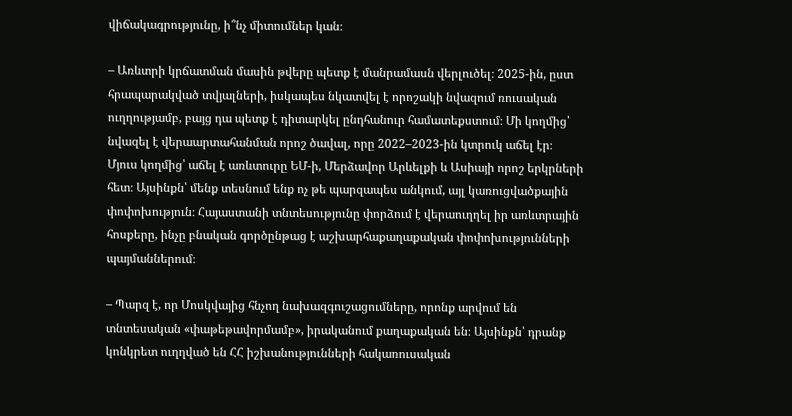վիճակագրությունը, ի՞նչ միտումներ կան։

– Առևտրի կրճատման մասին թվերը պետք է մանրամասն վերլուծել։ 2025-ին, ըստ հրապարակված տվյալների, իսկապես նկատվել է որոշակի նվազում ռուսական ուղղությամբ, բայց դա պետք է դիտարկել ընդհանուր համատեքստում։ Մի կողմից՝ նվազել է վերաարտահանման որոշ ծավալ, որը 2022–2023-ին կտրուկ աճել էր։ Մյուս կողմից՝ աճել է առևտուրը ԵՄ-ի, Մերձավոր Արևելքի և Ասիայի որոշ երկրների հետ։ Այսինքն՝ մենք տեսնում ենք ոչ թե պարզապես անկում, այլ կառուցվածքային փոփոխություն։ Հայաստանի տնտեսությունը փորձում է վերաուղղել իր առևտրային հոսքերը, ինչը բնական գործընթաց է աշխարհաքաղաքական փոփոխությունների պայմաններում։

– Պարզ է, որ Մոսկվայից հնչող նախազգուշացումները, որոնք արվում են տնտեսական «փաթեթավորմամբ», իրականում քաղաքական են։ Այսինքն՝ դրանք կոնկրետ ուղղված են ՀՀ իշխանությունների հակառուսական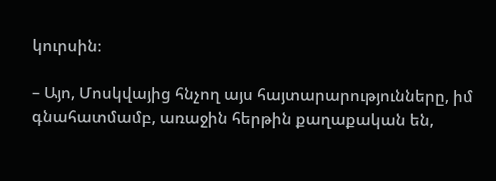կուրսին։

– Այո, Մոսկվայից հնչող այս հայտարարությունները, իմ գնահատմամբ, առաջին հերթին քաղաքական են,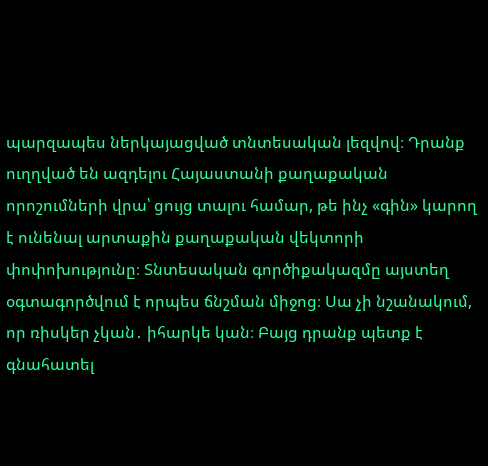պարզապես ներկայացված տնտեսական լեզվով։ Դրանք ուղղված են ազդելու Հայաստանի քաղաքական որոշումների վրա՝ ցույց տալու համար, թե ինչ «գին» կարող է ունենալ արտաքին քաղաքական վեկտորի փոփոխությունը։ Տնտեսական գործիքակազմը այստեղ օգտագործվում է որպես ճնշման միջոց։ Սա չի նշանակում, որ ռիսկեր չկան․ իհարկե կան։ Բայց դրանք պետք է գնահատել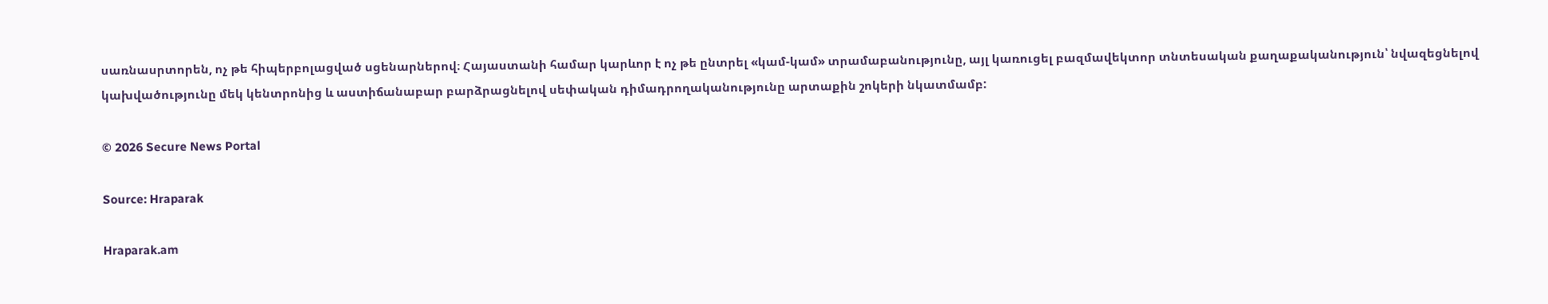սառնասրտորեն, ոչ թե հիպերբոլացված սցենարներով։ Հայաստանի համար կարևոր է ոչ թե ընտրել «կամ-կամ» տրամաբանությունը, այլ կառուցել բազմավեկտոր տնտեսական քաղաքականություն՝ նվազեցնելով կախվածությունը մեկ կենտրոնից և աստիճանաբար բարձրացնելով սեփական դիմադրողականությունը արտաքին շոկերի նկատմամբ:

© 2026 Secure News Portal

Source: Hraparak

Hraparak.am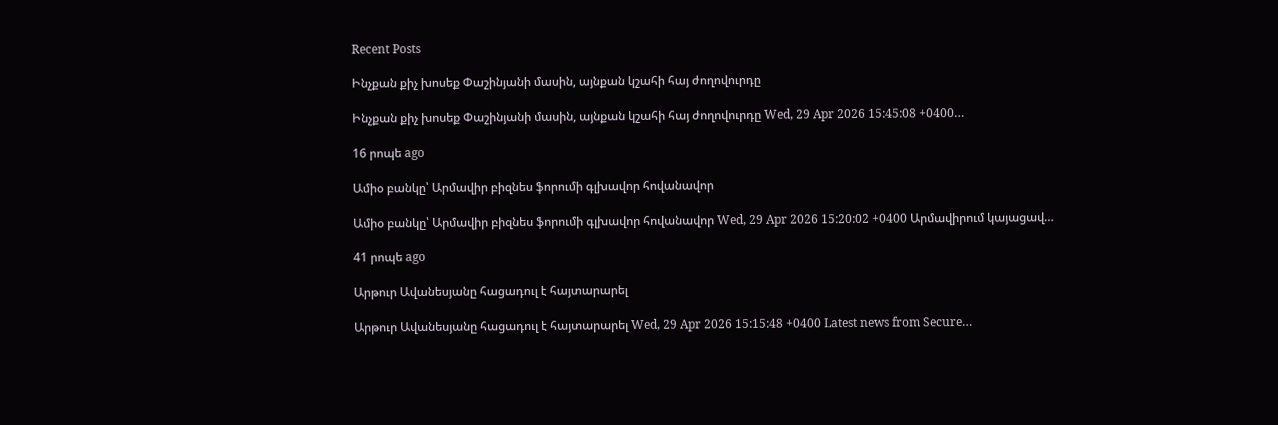Recent Posts

Ինչքան քիչ խոսեք Փաշինյանի մասին, այնքան կշահի հայ ժողովուրդը

Ինչքան քիչ խոսեք Փաշինյանի մասին, այնքան կշահի հայ ժողովուրդը Wed, 29 Apr 2026 15:45:08 +0400…

16 րոպե ago

Ամիօ բանկը՝ Արմավիր բիզնես ֆորումի գլխավոր հովանավոր

Ամիօ բանկը՝ Արմավիր բիզնես ֆորումի գլխավոր հովանավոր Wed, 29 Apr 2026 15:20:02 +0400 Արմավիրում կայացավ…

41 րոպե ago

Արթուր Ավանեսյանը հացադուլ է հայտարարել

Արթուր Ավանեսյանը հացադուլ է հայտարարել Wed, 29 Apr 2026 15:15:48 +0400 Latest news from Secure…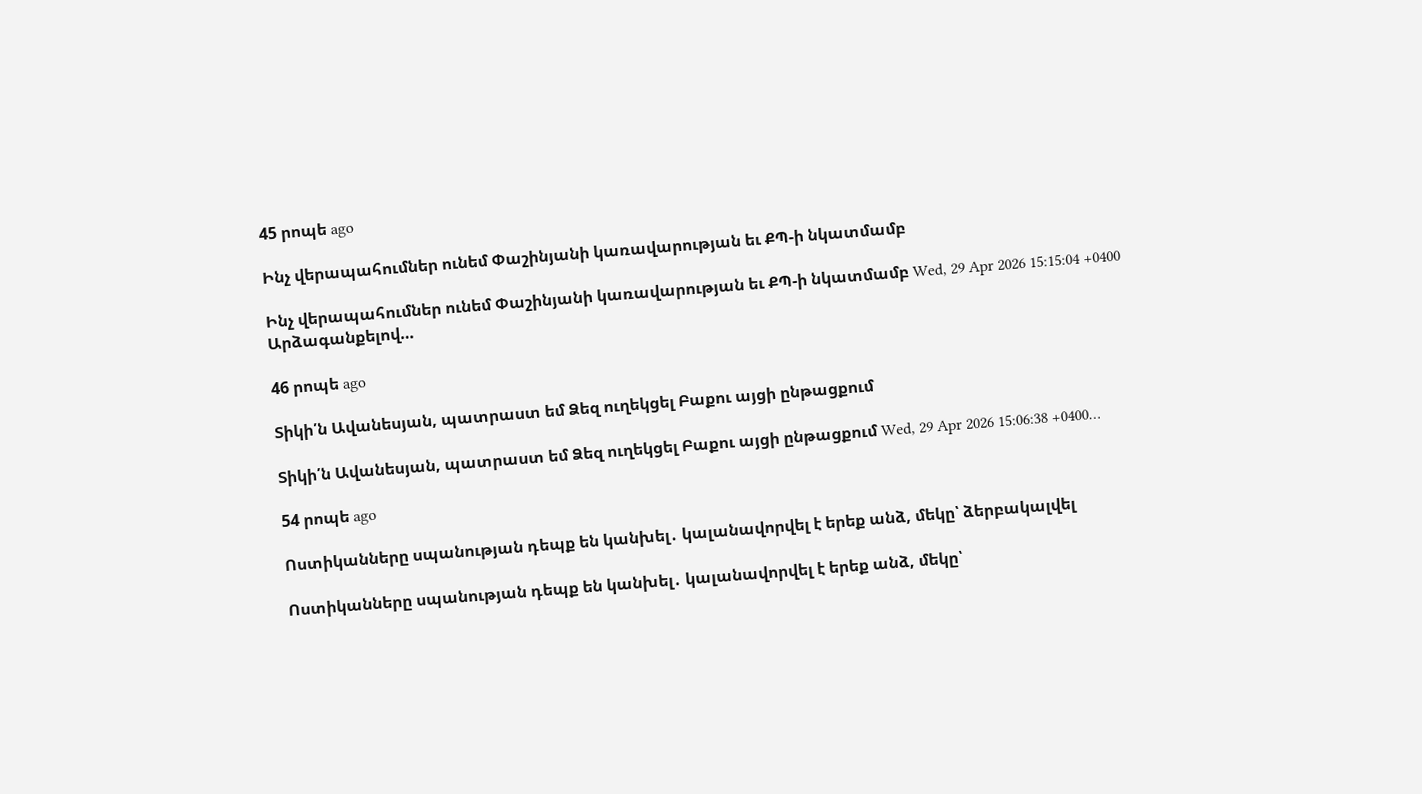45 րոպե ago

Ինչ վերապահումներ ունեմ Փաշինյանի կառավարության եւ ՔՊ-ի նկատմամբ

Ինչ վերապահումներ ունեմ Փաշինյանի կառավարության եւ ՔՊ-ի նկատմամբ Wed, 29 Apr 2026 15:15:04 +0400 Արձագանքելով…

46 րոպե ago

Տիկի՛ն Ավանեսյան, պատրաստ եմ Ձեզ ուղեկցել Բաքու այցի ընթացքում

Տիկի՛ն Ավանեսյան, պատրաստ եմ Ձեզ ուղեկցել Բաքու այցի ընթացքում Wed, 29 Apr 2026 15:06:38 +0400…

54 րոպե ago

Ոստիկանները սպանության դեպք են կանխել․ կալանավորվել է երեք անձ, մեկը՝ ձերբակալվել

Ոստիկանները սպանության դեպք են կանխել․ կալանավորվել է երեք անձ, մեկը՝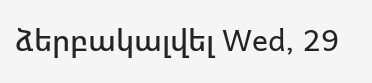ձերբակալվել Wed, 29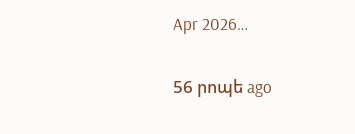Apr 2026…

56 րոպե ago